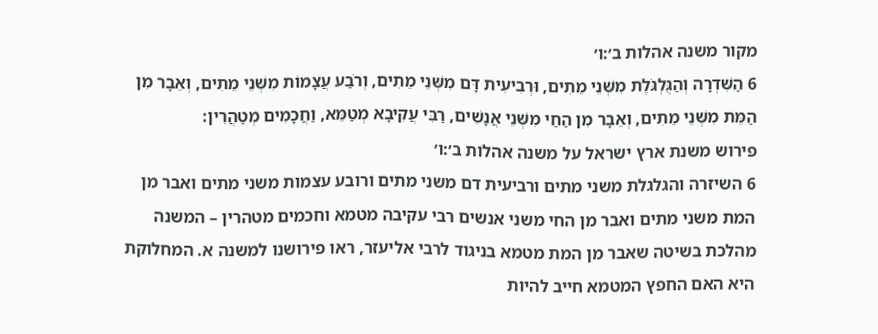מקור משנה אהלות ב׳:ו׳
6 הַשִּׁדְרָה וְהַגֻּלְגֹּלֶת מִשְּׁנֵי מֵתִים, וּרְבִיעִית דָּם מִשְּׁנֵי מֵתִים, וְרֹבַע עֲצָמוֹת מִשְּׁנֵי מֵתִים, וְאֵבָר מִן הַמֵּת מִשְּׁנֵי מֵתִים, וְאֵבָר מִן הַחַי מִשְּׁנֵי אֲנָשִׁים, רַבִּי עֲקִיבָא מְטַמֵּא, וַחֲכָמִים מְטַהֲרִין:
פירוש משנת ארץ ישראל על משנה אהלות ב׳:ו׳
6 השיזרה והגלגלת משני מתים ורביעית דם משני מתים ורובע עצמות משני מתים ואבר מן המת משני מתים ואבר מן החי משני אנשים רבי עקיבה מטמא וחכמים מטהרין – המשנה מהלכת בשיטה שאבר מן המת מטמא בניגוד לרבי אליעזר, ראו פירושנו למשנה א. המחלוקת היא האם החפץ המטמא חייב להיות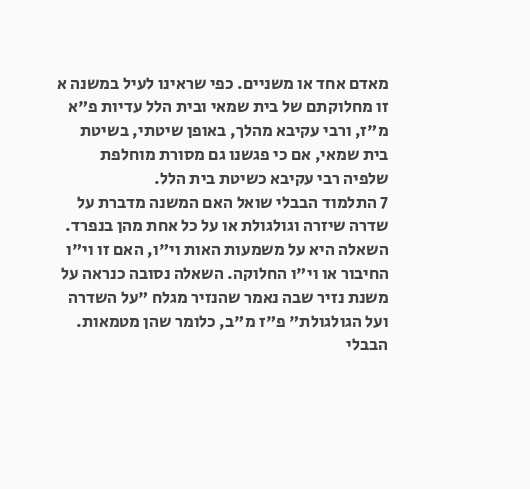מאדם אחד או משניים. כפי שראינו לעיל במשנה א זו מחלוקתם של בית שמאי ובית הלל עדיות פ"א מ"ז, ורבי עקיבא מהלך, באופן שיטתי, בשיטת בית שמאי, אם כי פגשנו גם מסורת מוחלפת שלפיה רבי עקיבא כשיטת בית הלל.
7 התלמוד הבבלי שואל האם המשנה מדברת על שדרה שיזרה וגולגולת או על כל אחת מהן בנפרד. השאלה היא על משמעות האות וי"ו, האם זו וי"ו החיבור או וי"ו החלוקה. השאלה נסובה כנראה על משנת נזיר שבה נאמר שהנזיר מגלח "על השדרה ועל הגולגולת" פ"ז מ"ב, כלומר שהן מטמאות. הבבלי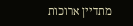מתדיין ארוכות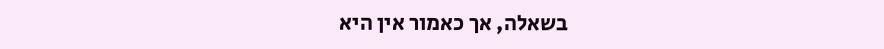בשאלה, אך כאמור אין היא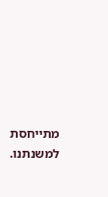מתייחסת למשנתנו.